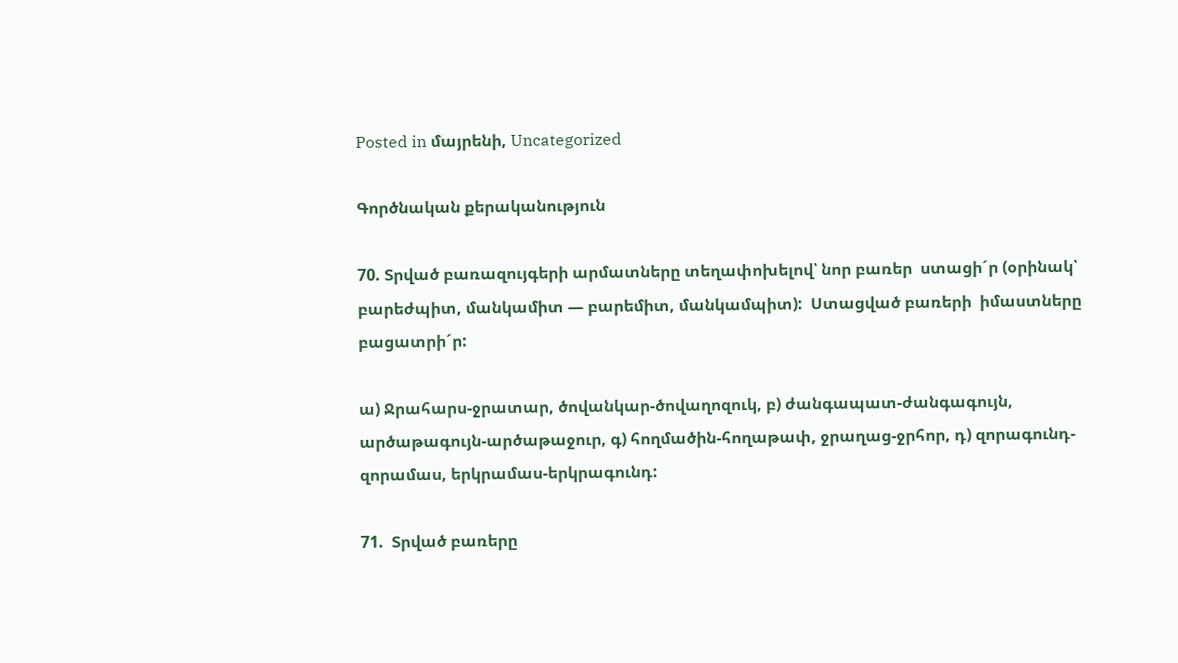Posted in մայրենի, Uncategorized

Գործնական քերականություն

70. Տրված բառազույգերի արմատները տեղափոխելով՝ նոր բառեր  ստացի´ր (օրինակ՝ բարեժպիտ, մանկամիտ — բարեմիտ, մանկամպիտ):  Ստացված բառերի  իմաստները բացատրի´ր:

ա) Ջրահարս-ջրատար, ծովանկար-ծովաղոզուկ, բ) ժանգապատ-ժանգագույն, արծաթագույն-արծաթաջուր, գ) հողմածին-հողաթափ, ջրաղաց-ջրհոր, դ) զորագունդ-զորամաս, երկրամաս-երկրագունդ:

71.  Տրված բառերը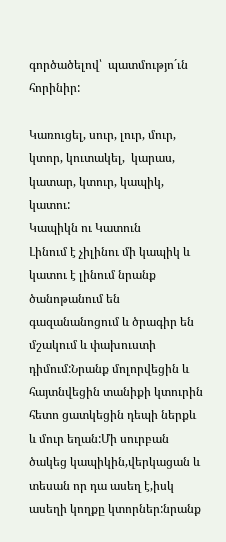գործածելով՝  պատմությո´ւն հորինիր:

Կառուցել, սուր, լուր, մուր, կտոր, կուտակել,  կարաս, կատար, կտուր, կապիկ, կատու:
Կապիկն ու Կատուն
Լինում է չիլինու մի կապիկ և կատու է լինում նրանք ծանոթանում են գազանանոցում և ծրագիր են մշակում և փախուստի դիմում:Նրանք մոլորվեցին և հայտնվեցին տանիքի կտուրին հետո ցատկեցին դեպի ներքև և մուր եղան:Մի սուրբան ծակեց կապիկին,վերկացան և տեսան որ դա ասեղ է,իսկ ասեղի կողքը կտորներ:նրանք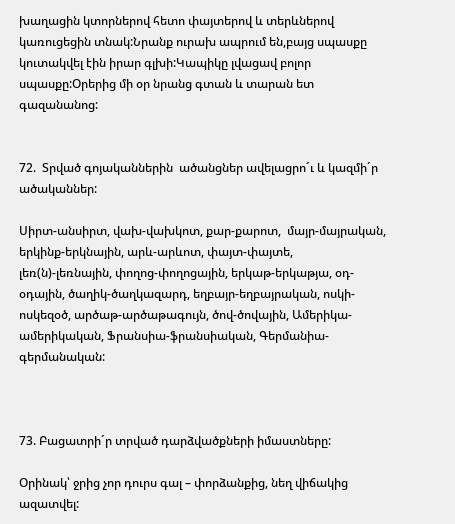խաղացին կտորներով հետո փայտերով և տերևներով կառուցեցին տնակ:Նրանք ուրախ ապրում են,բայց սպասքը կուտակվել էին իրար գլխի:Կապիկը լվացավ բոլոր սպասքը:Օրերից մի օր նրանց գտան և տարան ետ գազանանոց:


72.  Տրված գոյականներին  ածանցներ ավելացրո´ւ և կազմի´ր ածականներ:

Սիրտ-անսիրտ, վախ-վախկոտ, քար-քարոտ,  մայր-մայրական, երկինք-երկնային, արև-արևոտ, փայտ-փայտե, լեռ(ն)-լեռնային, փողոց-փողոցային, երկաթ-երկաթյա, օդ-օդային, ծաղիկ-ծաղկազարդ, եղբայր-եղբայրական, ոսկի-ոսկեզօծ, արծաթ-արծաթագույն, ծով-ծովային, Ամերիկա-ամերիկական, Ֆրանսիա-ֆրանսիական, Գերմանիա-գերմանական:



73. Բացատրի´ր տրված դարձվածքների իմաստները:

Օրինակ՝ ջրից չոր դուրս գալ – փորձանքից, նեղ վիճակից ազատվել: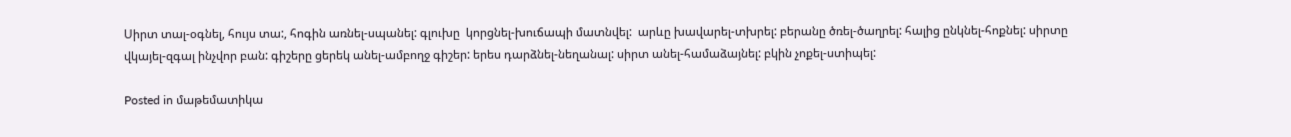Սիրտ տալ-օգնել, հույս տա:, հոգին առնել-սպանել: գլուխը  կորցնել-խուճապի մատնվել:  արևը խավարել-տխրել: բերանը ծռել-ծաղրել: հալից ընկնել-հոքնել: սիրտը վկայել-զգալ ինչվոր բան: գիշերը ցերեկ անել-ամբողջ գիշեր: երես դարձնել-նեղանալ: սիրտ անել-համաձայնել: բկին չոքել-ստիպել:

Posted in մաթեմատիկա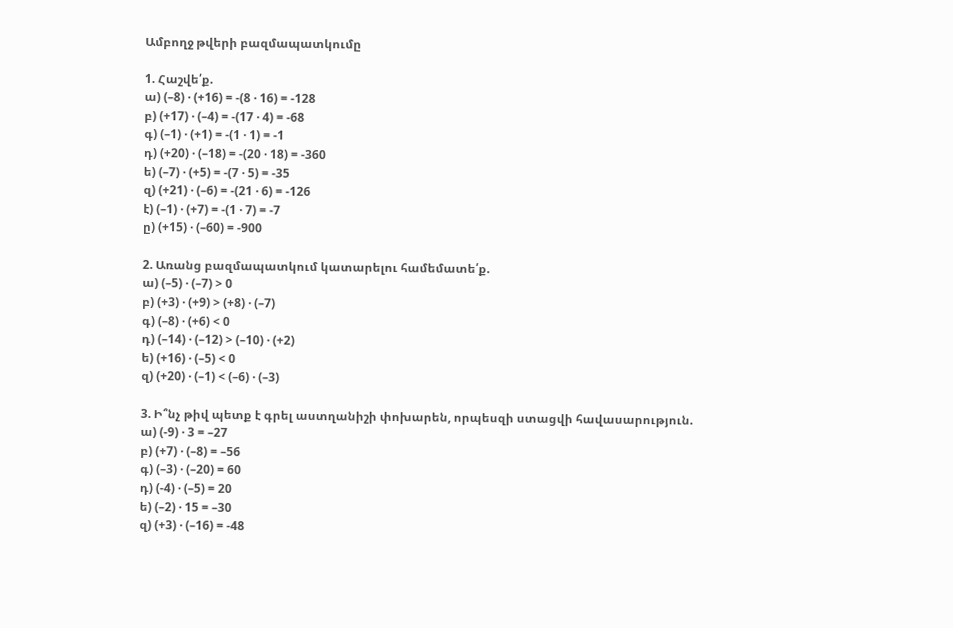Ամբողջ թվերի բազմապատկումը

1. Հաշվե՛ք.
ա) (–8) · (+16) = -(8 · 16) = -128
բ) (+17) · (–4) = -(17 · 4) = -68
գ) (–1) · (+1) = -(1 · 1) = -1
դ) (+20) · (–18) = -(20 · 18) = -360
ե) (–7) · (+5) = -(7 · 5) = -35
զ) (+21) · (–6) = -(21 · 6) = -126
է) (–1) · (+7) = -(1 · 7) = -7
ը) (+15) · (–60) = -900

2. Առանց բազմապատկում կատարելու համեմատե՛ք.
ա) (–5) · (–7) > 0
բ) (+3) · (+9) > (+8) · (–7)
գ) (–8) · (+6) < 0
դ) (–14) · (–12) > (–10) · (+2)
ե) (+16) · (–5) < 0
զ) (+20) · (–1) < (–6) · (–3)

3. Ի՞նչ թիվ պետք է գրել աստղանիշի փոխարեն, որպեսզի ստացվի հավասարություն.
ա) (-9) · 3 = –27
բ) (+7) · (–8) = –56
գ) (–3) · (–20) = 60
դ) (-4) · (–5) = 20
ե) (–2) · 15 = –30
զ) (+3) · (–16) = -48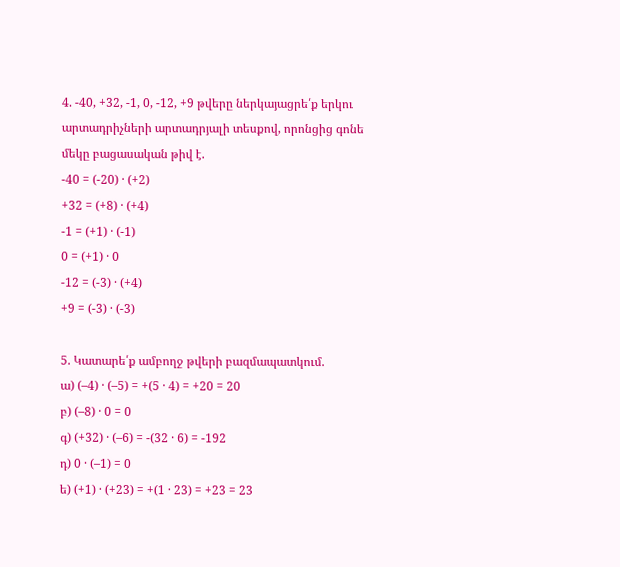4. -40, +32, -1, 0, -12, +9 թվերը ներկայացրե՛ք երկու արտադրիչների արտադրյալի տեսքով, որոնցից գոնե մեկը բացասական թիվ է.
-40 = (-20) · (+2)
+32 = (+8) · (+4)
-1 = (+1) · (-1)
0 = (+1) · 0
-12 = (-3) · (+4)
+9 = (-3) · (-3)

5. Կատարե՛ք ամբողջ թվերի բազմապատկում.
ա) (–4) · (–5) = +(5 · 4) = +20 = 20
բ) (–8) · 0 = 0
գ) (+32) · (–6) = -(32 · 6) = -192
դ) 0 · (–1) = 0
ե) (+1) · (+23) = +(1 · 23) = +23 = 23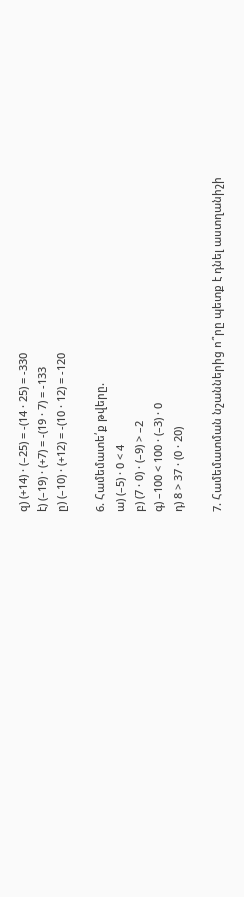զ) (+14) · (–25) = -(14 · 25) = -330
է) (–19) · (+7) = -(19 · 7) = -133
ը) (–10) · (+12) = -(10 · 12) = -120

6. Համեմատե՛ք թվերը.
ա) (–5) · 0 < 4
բ) (7 · 0) · (–9) > –2
գ) –100 < 100 · (–3) · 0
դ) 8 > 37 · (0 · 20)

7. Համեմատման նշաններից ո՞րը պետք է դնել աստղանիշի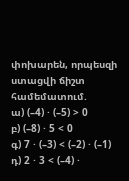փոխարեն, որպեսզի ստացվի ճիշտ համեմատում.
ա) (–4) · (–5) > 0
բ) (–8) · 5 < 0
գ) 7 · (–3) < (–2) · (–1)
դ) 2 · 3 < (–4) ·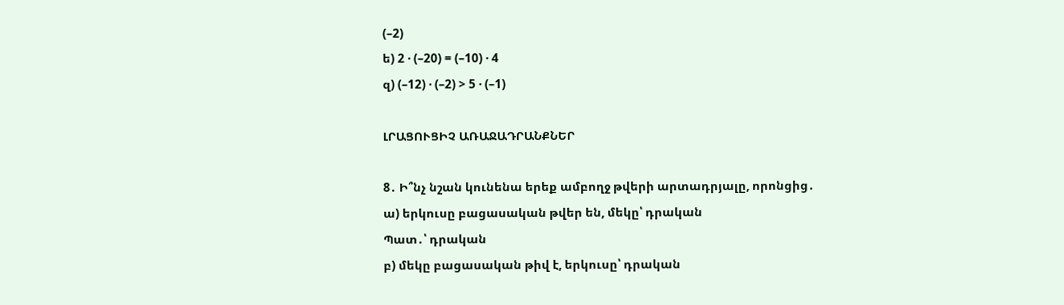(–2)
ե) 2 · (–20) = (–10) · 4
զ) (–12) · (–2) > 5 · (–1)

ԼՐԱՑՈՒՑԻՉ ԱՌԱՋԱԴՐԱՆՔՆԵՐ

8․ Ի՞նչ նշան կունենա երեք ամբողջ թվերի արտադրյալը, որոնցից․
ա) երկուսը բացասական թվեր են, մեկը՝ դրական
Պատ․՝ դրական
բ) մեկը բացասական թիվ է, երկուսը՝ դրական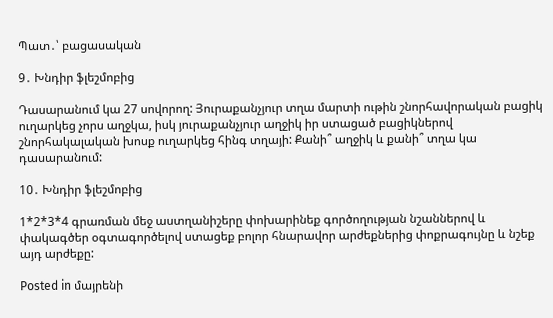Պատ․՝ բացասական

9․ Խնդիր ֆլեշմոբից

Դասարանում կա 27 սովորող: Յուրաքանչյուր տղա մարտի ութին շնորհավորական բացիկ ուղարկեց չորս աղջկա, իսկ յուրաքանչյուր աղջիկ իր ստացած բացիկներով շնորհակալական խոսք ուղարկեց հինգ տղայի: Քանի՞ աղջիկ և քանի՞ տղա կա դասարանում:

10․ Խնդիր ֆլեշմոբից

1*2*3*4 գրառման մեջ աստղանիշերը փոխարինեք գործողության նշաններով և փակագծեր օգտագործելով ստացեք բոլոր հնարավոր արժեքներից փոքրագույնը և նշեք այդ արժեքը:

Posted in մայրենի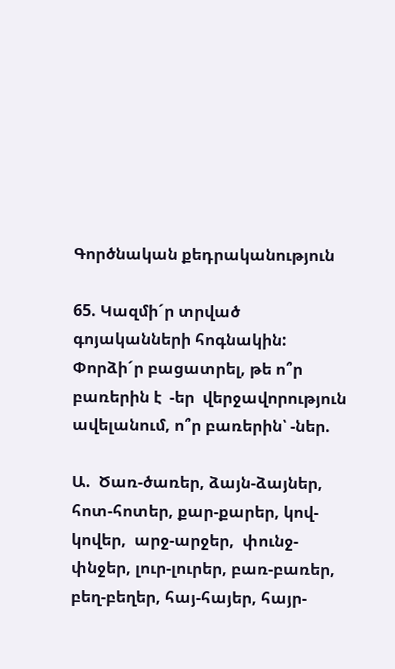Գործնական քեդրականություն

65. Կազմի´ր տրված գոյականների հոգնակին: Փորձի´ր բացատրել, թե ո՞ր բառերին է  -եր  վերջավորություն ավելանում, ո՞ր բառերին՝ -ներ.

Ա.  Ծառ-ծառեր, ձայն-ձայներ, հոտ-հոտեր, քար-քարեր, կով-կովեր,  արջ-արջեր,  փունջ-փնջեր, լուր-լուրեր, բառ-բառեր, բեղ-բեղեր, հայ-հայեր, հայր-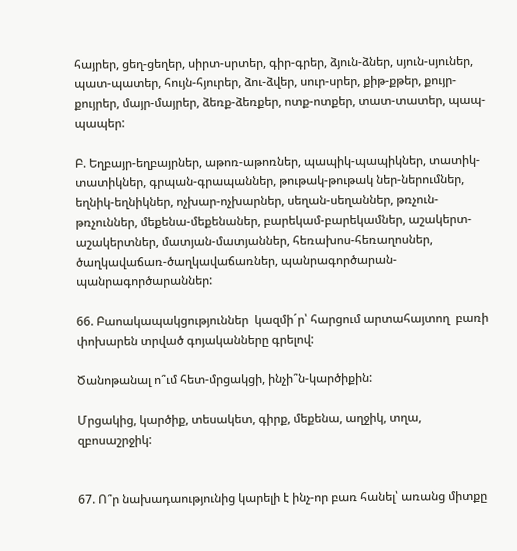հայրեր, ցեղ-ցեղեր, սիրտ-սրտեր, գիր-գրեր, ձյուն-ձներ, սյուն-սյուներ, պատ-պատեր, հույն-հյուրեր, ձու-ձվեր, սուր-սրեր, քիթ-քթեր, քույր-քույրեր, մայր-մայրեր, ձեռք-ձեռքեր, ոտք-ոտքեր, տատ-տատեր, պապ-պապեր:

Բ. Եղբայր-եղբայրներ, աթոռ-աթոռներ, պապիկ-պապիկներ, տատիկ-տատիկներ, գրպան-գրապաններ, թութակ-թութակ ներ-ներումներ, եղնիկ-եղնիկներ, ոչխար-ոչխարներ, սեղան-սեղաններ, թռչուն-թռչուններ, մեքենա-մեքենաներ, բարեկամ-բարեկամներ, աշակերտ-աշակերտներ, մատյան-մատյաններ, հեռախոս-հեռաղոսներ, ծաղկավաճառ-ծաղկավաճառներ, պանրագործարան-պանրագործարաններ:

66. Բաոակապակցություններ  կազմի´ր՝ հարցում արտահայտող  բառի փոխարեն տրված գոյականները գրելով:

Ծանոթանալ ո՞ւմ հետ-մրցակցի, ինչի՞ն-կարծիքին:

Մրցակից, կարծիք, տեսակետ, գիրք, մեքենա, աղջիկ, տղա, զբոսաշրջիկ:


67. Ո՞ր նախադաությունից կարելի է ինչ-որ բառ հանել՝ առանց միտքը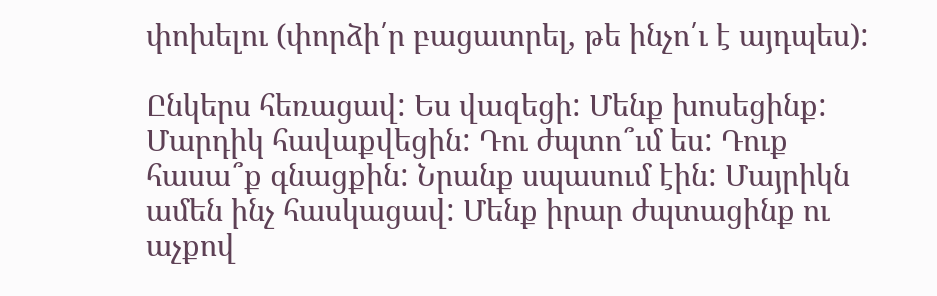փոխելու (փորձի՛ր բացատրել, թե ինչո՛ւ է այդպես):

Ընկերս հեռացավ: Ես վազեցի: Մենք խոսեցինք: Մարդիկ հավաքվեցին: Դու ժպտո՞ւմ ես: Դուք հասա՞ք գնացքին: Նրանք սպասում էին: Մայրիկն ամեն ինչ հասկացավ: Մենք իրար ժպտացինք ու աչքով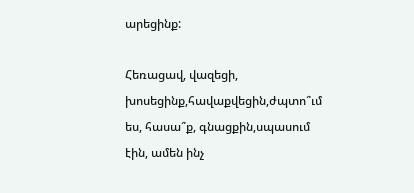արեցինք:

Հեռացավ, վազեցի, խոսեցինք,հավաքվեցին,ժպտո՞ւմ ես, հասա՞ք, գնացքին,սպասում էին, ամեն ինչ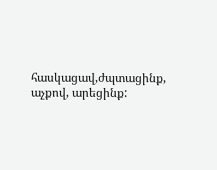հասկացավ,ժպտացինք, աչքով, արեցինք: